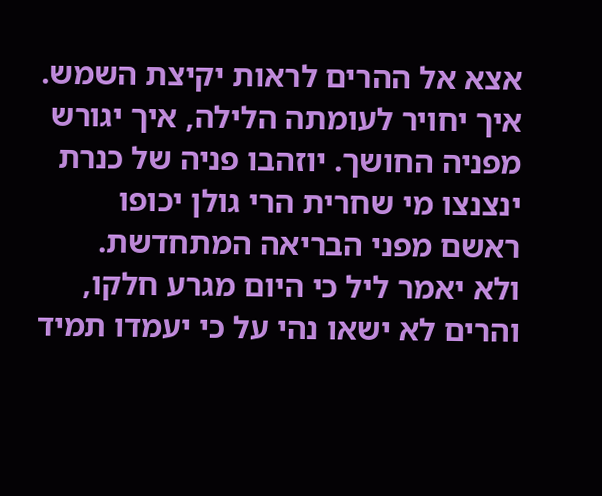אצא אל ההרים לראות יקיצת השמש. איך יחויר לעומתה הלילה, איך יגורש מפניה החושך. יוזהבו פניה של כנרת ינצנצו מי שחרית הרי גולן יכופו ראשם מפני הבריאה המתחדשת.
ולא יאמר ליל כי היום מגרע חלקו, והרים לא ישאו נהי על כי יעמדו תמיד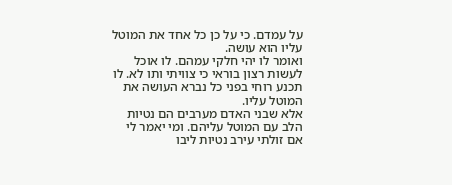על עמדם. כי על כן כל אחד את המוטל עליו הוא עושה.
ואומר לו יהי חלקי עמהם. לו אוכל לעשות רצון בוראי כי צוויתי ותו לא. לו תכנע רוחי בפני כל נברא העושה את המוטל עליו.
אלא שבני האדם מערבים הם נטיות הלב עם המוטל עליהם. ומי יאמר לי אם זולתי עירב נטיות ליבו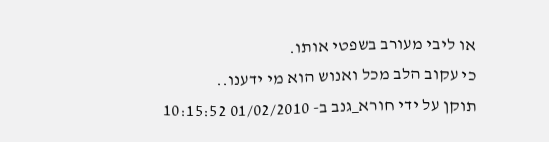או ליבי מעורב בשפטי אותו.
כי עקוב הלב מכל ואנוש הוא מי ידענו..
תוקן על ידי חורא_גנב ב- 01/02/2010 10:15:52